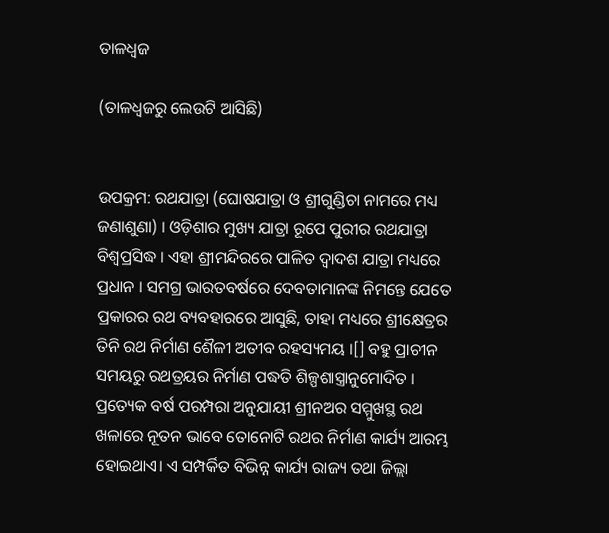ତାଳଧ୍ୱଜ

(ତାଳଧ୍ଵଜରୁ ଲେଉଟି ଆସିଛି)


ଉପକ୍ରମ: ରଥଯାତ୍ରା (ଘୋଷଯାତ୍ରା ଓ ଶ୍ରୀଗୁଣ୍ଡିଚା ନାମରେ ମଧ୍ୟ ଜଣାଶୁଣା) । ଓଡ଼ିଶାର ମୁଖ୍ୟ ଯାତ୍ରା ରୂପେ ପୁରୀର ରଥଯାତ୍ରା ବିଶ୍ୱପ୍ରସିଦ୍ଧ । ଏହା ଶ୍ରୀମନ୍ଦିରରେ ପାଳିତ ଦ୍ୱାଦଶ ଯାତ୍ରା ମଧ୍ୟରେ ପ୍ରଧାନ । ସମଗ୍ର ଭାରତବର୍ଷରେ ଦେବତାମାନଙ୍କ ନିମନ୍ତେ ଯେତେ ପ୍ରକାରର ରଥ ବ୍ୟବହାରରେ ଆସୁଛି, ତାହା ମଧ୍ୟରେ ଶ୍ରୀକ୍ଷେତ୍ରର ତିନି ରଥ ନିର୍ମାଣ ଶୈଳୀ ଅତୀବ ରହସ୍ୟମୟ ।[] ବହୁ ପ୍ରାଚୀନ ସମୟରୁ ରଥତ୍ରୟର ନିର୍ମାଣ ପଦ୍ଧତି ଶିଳ୍ପଶାସ୍ତ୍ରାନୁମୋଦିତ । ପ୍ରତ୍ୟେକ ବର୍ଷ ପରମ୍ପରା ଅନୁଯାୟୀ ଶ୍ରୀନଅର ସମ୍ମୁଖସ୍ଥ ରଥ ଖଳାରେ ନୂତନ ଭାବେ ତୋନୋଟି ରଥର ନିର୍ମାଣ କାର୍ଯ୍ୟ ଆରମ୍ଭ ହୋଇଥାଏ। ଏ ସମ୍ପର୍କିତ ବିଭିନ୍ନ କାର୍ଯ୍ୟ ରାଜ୍ୟ ତଥା ଜିଲ୍ଲା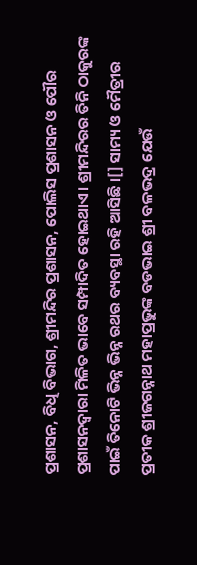ପ୍ରଶାସନ, ବିଧି ବିଭାଗ, ଶ୍ରୀମନ୍ଦିର ପ୍ରଶାସନ, ପୋଲିସ ପ୍ରଶାସନ ଓ ପୌର ପ୍ରଶାସନଦ୍ୱାରା ମିଳିତ ଭାବେ ସମ୍ପାଦିତ ହୋଇଥାଏ। ଶ୍ରୀମନ୍ଦିରର ତିନି ଠାକୁରଙ୍କ ପାଇଁ ତିନୋଟି ଭିନ୍ନ ଭିନ୍ନ ରଥର ବ୍ୟବସ୍ଥା ରହି ଆସିଛି ।[] ସାମ୍ୟ ଓ ମୈତ୍ରୀର ପ୍ରତୀକ ଶ୍ରୀଜଗନ୍ନାଥ ମହାପ୍ରଭୁଙ୍କ ବଡଭାଇ ଶ୍ରୀ ବଳଭଦ୍ର ଯେଉଁ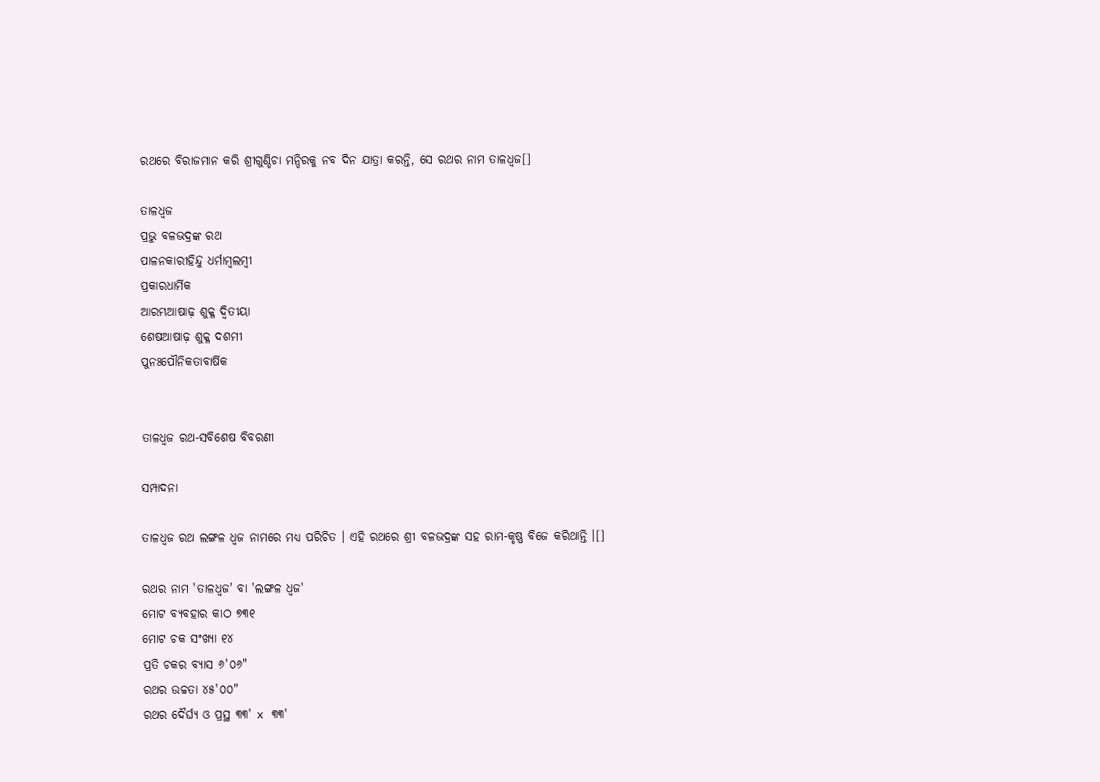ରଥରେ ବିରାଜମାନ କରି ଶ୍ରୀଗୁଣ୍ଡିଚା ମନ୍ଦିରକୁ ନବ ଦିନ ଯାତ୍ରା କରନ୍ତି, ସେ ରଥର ନାମ ତାଳଧ୍ୱଜ[]

ତାଳଧ୍ୱଜ
ପ୍ରଭୁ ବଳଭଦ୍ରଙ୍କ ରଥ
ପାଳନକାରୀହିନ୍ଦୁ ଧର୍ମାମ୍ବଲମ୍ବୀ
ପ୍ରକାରଧାର୍ମିକ
ଆରମ୍ଭଆଷାଢ଼ ଶୁକ୍ଳ ଦ୍ୱିତୀୟା
ଶେଷଆଷାଢ଼ ଶୁକ୍ଳ ଦଶମୀ
ପୁନଃପୌନିକତାବାର୍ଷିକ


ତାଳଧ୍ୱଜ ରଥ-ସବିଶେଷ ବିବରଣୀ

ସମ୍ପାଦନା

ତାଳଧ୍ୱଜ ରଥ ଲଙ୍ଗଳ ଧ୍ୱଜ ନାମରେ ମଧ୍ୟ ପରିଚିତ । ଏହି ରଥରେ ଶ୍ରୀ ବଳଭଦ୍ରଙ୍କ ସହ ରାମ-କୃଷ୍ଣ ବିଜେ କରିଥାନ୍ତି ।[]

ରଥର ନାମ 'ତାଳଧ୍ୱଜ' ବା 'ଲଙ୍ଗଳ ଧ୍ୱଜ'
ମୋଟ ବ୍ୟବହାର କାଠ ୭୩୧
ମୋଟ ଚକ ସଂଖ୍ୟା ୧୪
ପ୍ରତି ଚକର ବ୍ୟାସ ୬'୦୬"
ରଥର ଉଚ୍ଚତା ୪୫'୦୦"
ରଥର ଦୈର୍ଘ୍ୟ ଓ ପ୍ରସ୍ଥ ୩୩' x ୩୩'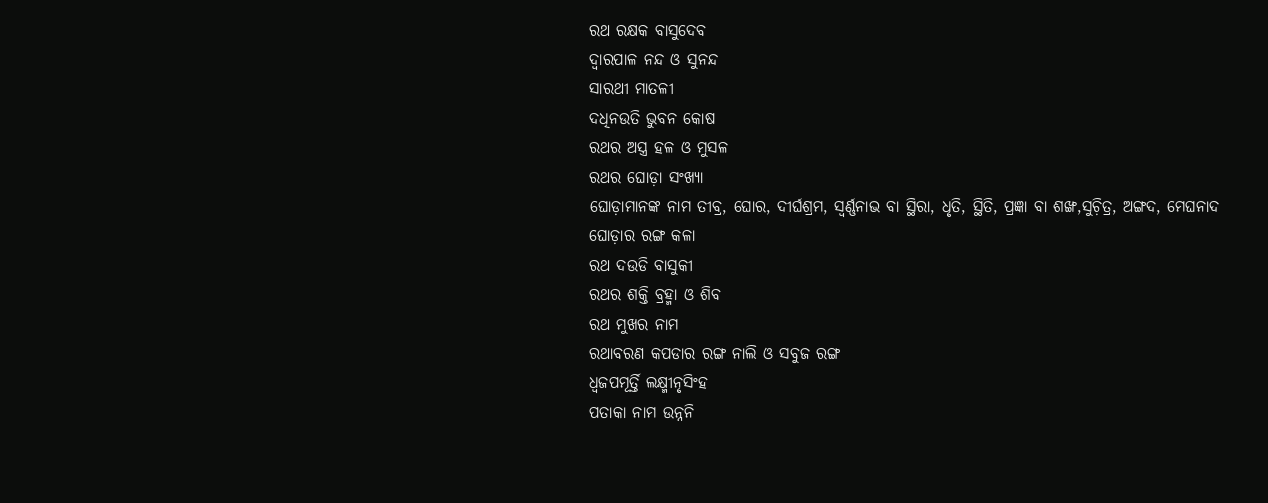ରଥ ରକ୍ଷକ ବାସୁଦେବ
ଦ୍ୱାରପାଳ ନନ୍ଦ ଓ ସୁନନ୍ଦ
ସାରଥୀ ମାତଳୀ
ଦଧିନଉତି ଭୁବନ କୋଷ
ରଥର ଅସ୍ତ୍ର ହଳ ଓ ମୁସଳ
ରଥର ଘୋଡ଼ା ସଂଖ୍ୟା
ଘୋଡ଼ାମାନଙ୍କ ନାମ ତୀବ୍ର, ଘୋର, ଦୀର୍ଘଶ୍ରମ, ସ୍ବର୍ଣ୍ଣନାଭ ବା ସ୍ଥିରା, ଧୃତି, ସ୍ଥିତି, ପ୍ରଜ୍ଞା ବା ଶଙ୍ଖ,ସୁଚ଼ିତ୍ର, ଅଙ୍ଗଦ, ମେଘନାଦ
ଘୋଡ଼ାର ରଙ୍ଗ କଳା
ରଥ ଦଉଡି ବାସୁକୀ
ରଥର ଶକ୍ତି ବ୍ରହ୍ମା ଓ ଶିବ
ରଥ ମୁଖର ନାମ
ରଥାବରଣ କପଡାର ରଙ୍ଗ ନାଲି ଓ ସବୁଜ ରଙ୍ଗ
ଧ୍ୱଜପମୂର୍ତ୍ତି ଲକ୍ଷ୍ମୀନୃସିଂହ
ପତାକା ନାମ ଉନ୍ନନି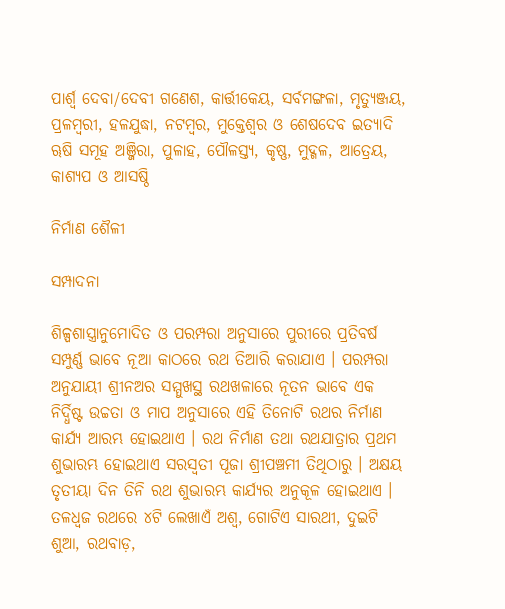ପାର୍ଶ୍ୱ ଦେବା/ଦେବୀ ଗଣେଶ, କାର୍ତ୍ତୀକେୟ, ସର୍ବମଙ୍ଗଳା, ମୃତ୍ୟୁଞ୍ଜୟ, ପ୍ରଳମ୍ବରୀ, ହଳଯୁଦ୍ଧା, ନଟମ୍ବର, ମୁକ୍ତେଶ୍ୱର ଓ ଶେଷଦେବ ଇତ୍ୟାଦି
ୠଷି ସମୂହ ଅଞ୍ଜିରା, ପୁଳାହ, ପୌଳସ୍ତ୍ୟ, କୃଷ୍ଣ, ମୁଦ୍ଗଳ, ଆତ୍ରେୟ, କାଶ୍ୟପ ଓ ଆସଷ୍ଠି

ନିର୍ମାଣ ଶୈଳୀ

ସମ୍ପାଦନା

ଶିଳ୍ପଶାସ୍ତ୍ରାନୁମୋଦିତ ଓ ପରମ୍ପରା ଅନୁସାରେ ପୁରୀରେ ପ୍ରତିବର୍ଷ ସମ୍ପୁର୍ଣ୍ଣ ଭାବେ ନୂଆ କାଠରେ ରଥ ତିଆରି କରାଯାଏ । ପରମ୍ପରା ଅନୁଯାୟୀ ଶ୍ରୀନଅର ସମ୍ମୁଖସ୍ଥ ରଥଖଳାରେ ନୂତନ ଭାବେ ଏକ ନିର୍ଦ୍ଧିଷ୍ଟ ଉଚ୍ଚତା ଓ ମାପ ଅନୁସାରେ ଏହି ତିନୋଟି ରଥର ନିର୍ମାଣ କାର୍ଯ୍ୟ ଆରମ୍ଭ ହୋଇଥାଏ । ରଥ ନିର୍ମାଣ ତଥା ରଥଯାତ୍ରାର ପ୍ରଥମ ଶୁଭାରମ୍ଭ ହୋଇଥାଏ ସରସ୍ୱତୀ ପୂଜା ଶ୍ରୀପଞ୍ଚମୀ ତିଥିଠାରୁ । ଅକ୍ଷୟ ତୃତୀୟା ଦିନ ତିନି ରଥ ଶୁଭାରମ୍ଭ କାର୍ଯ୍ୟର ଅନୁକୂଳ ହୋଇଥାଏ । ତଳଧ୍ୱଜ ରଥରେ ୪ଟି ଲେଖାଏଁ ଅଶ୍ୱ, ଗୋଟିଏ ସାରଥୀ, ଦୁଇଟି ଶୁଆ, ରଥବାଡ଼,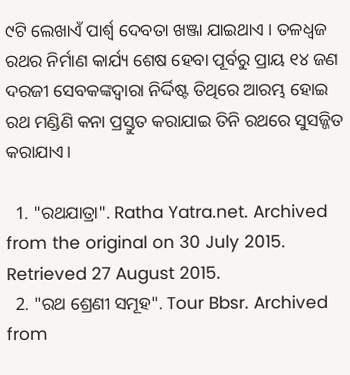୯ଟି ଲେଖାଏଁ ପାର୍ଶ୍ୱ ଦେବତା ଖଞ୍ଜା ଯାଇଥାଏ । ତଳଧ୍ୱଜ ରଥର ନିର୍ମାଣ କାର୍ଯ୍ୟ ଶେଷ ହେବା ପୂର୍ବରୁ ପ୍ରାୟ ୧୪ ଜଣ ଦରଜୀ ସେବକଙ୍କଦ୍ୱାରା ନିର୍ଦ୍ଦିଷ୍ଟ ତିଥିରେ ଆରମ୍ଭ ହୋଇ ରଥ ମଣ୍ଡିଣି କନା ପ୍ରସ୍ତୁତ କରାଯାଇ ତିନି ରଥରେ ସୁସଜ୍ଜିତ କରାଯାଏ।

  1. "ରଥଯାତ୍ରା". Ratha Yatra.net. Archived from the original on 30 July 2015. Retrieved 27 August 2015.
  2. "ରଥ ଶ୍ରେଣୀ ସମୂହ". Tour Bbsr. Archived from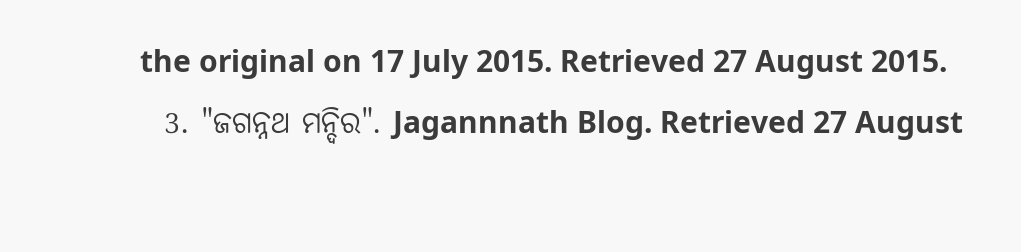the original on 17 July 2015. Retrieved 27 August 2015.
  3. "ଜଗନ୍ନଥ ମନ୍ଦିର". Jagannnath Blog. Retrieved 27 August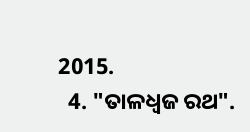2015.
  4. "ତାଳଧ୍ୱଜ ରଥ".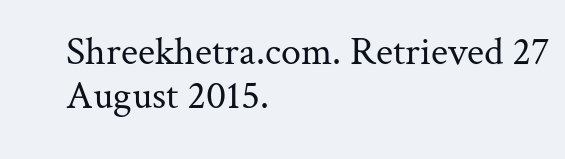Shreekhetra.com. Retrieved 27 August 2015.